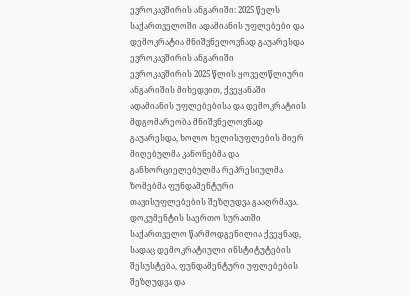ევროკავშირის ანგარიში: 2025 წელს საქართველოში ადამიანის უფლებები და დემოკრატია მნიშვნელოვნად გაუარესდა
ევროკავშირის ანგარიში
ევროკავშირის 2025 წლის ყოველწლიური ანგარიშის მიხედვით, ქვეყანაში ადამიანის უფლებებისა და დემოკრატიის მდგომარეობა მნიშვნელოვნად გაუარესდა, ხოლო ხელისუფლების მიერ მიღებულმა კანონებმა და განხორციელებულმა რეპრესიულმა ზომებმა ფუნდამენტური თავისუფლებების შეზღუდვა გააღრმავა.
დოკუმენტის საერთო სურათში საქართველო წარმოდგენილია ქვეყნად, სადაც დემოკრატიული ინსტიტუტების შესუსტება, ფუნდამენტური უფლებების შეზღუდვა და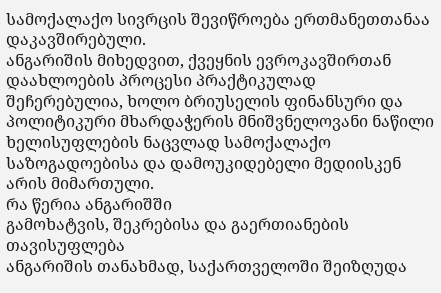სამოქალაქო სივრცის შევიწროება ერთმანეთთანაა დაკავშირებული.
ანგარიშის მიხედვით, ქვეყნის ევროკავშირთან დაახლოების პროცესი პრაქტიკულად შეჩერებულია, ხოლო ბრიუსელის ფინანსური და პოლიტიკური მხარდაჭერის მნიშვნელოვანი ნაწილი ხელისუფლების ნაცვლად სამოქალაქო საზოგადოებისა და დამოუკიდებელი მედიისკენ არის მიმართული.
რა წერია ანგარიშში
გამოხატვის, შეკრებისა და გაერთიანების თავისუფლება
ანგარიშის თანახმად, საქართველოში შეიზღუდა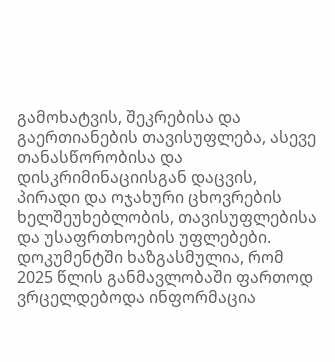გამოხატვის, შეკრებისა და გაერთიანების თავისუფლება, ასევე თანასწორობისა და დისკრიმინაციისგან დაცვის, პირადი და ოჯახური ცხოვრების ხელშეუხებლობის, თავისუფლებისა და უსაფრთხოების უფლებები.
დოკუმენტში ხაზგასმულია, რომ 2025 წლის განმავლობაში ფართოდ ვრცელდებოდა ინფორმაცია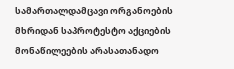სამართალდამცავი ორგანოების მხრიდან საპროტესტო აქციების მონაწილეების არასათანადო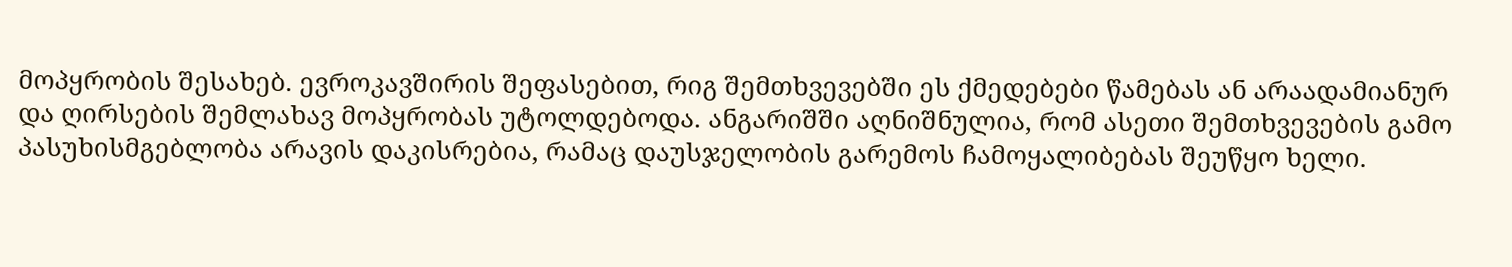მოპყრობის შესახებ. ევროკავშირის შეფასებით, რიგ შემთხვევებში ეს ქმედებები წამებას ან არაადამიანურ და ღირსების შემლახავ მოპყრობას უტოლდებოდა. ანგარიშში აღნიშნულია, რომ ასეთი შემთხვევების გამო პასუხისმგებლობა არავის დაკისრებია, რამაც დაუსჯელობის გარემოს ჩამოყალიბებას შეუწყო ხელი.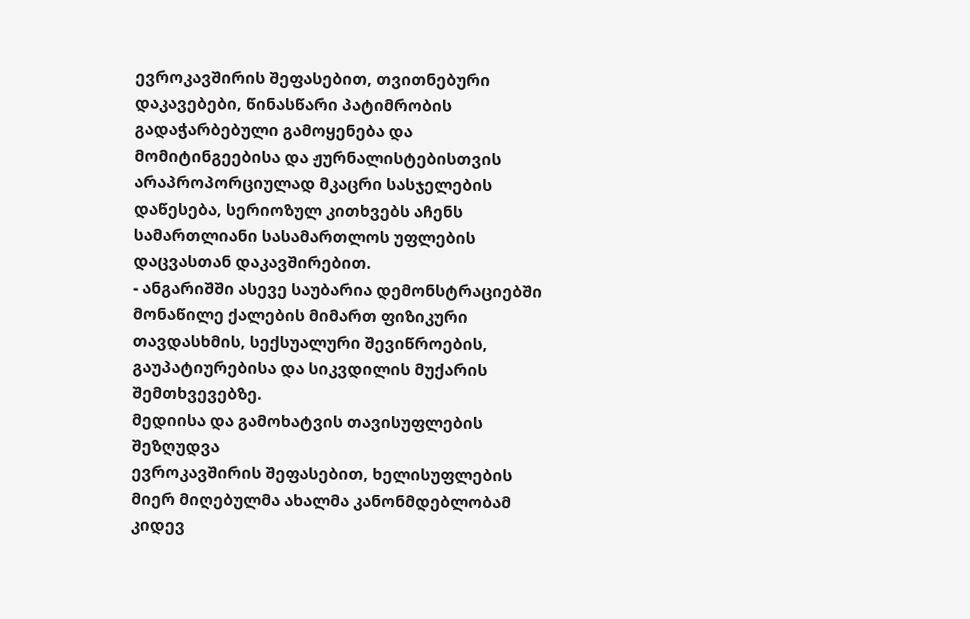ევროკავშირის შეფასებით, თვითნებური დაკავებები, წინასწარი პატიმრობის გადაჭარბებული გამოყენება და მომიტინგეებისა და ჟურნალისტებისთვის არაპროპორციულად მკაცრი სასჯელების დაწესება, სერიოზულ კითხვებს აჩენს სამართლიანი სასამართლოს უფლების დაცვასთან დაკავშირებით.
- ანგარიშში ასევე საუბარია დემონსტრაციებში მონაწილე ქალების მიმართ ფიზიკური თავდასხმის, სექსუალური შევიწროების, გაუპატიურებისა და სიკვდილის მუქარის შემთხვევებზე.
მედიისა და გამოხატვის თავისუფლების შეზღუდვა
ევროკავშირის შეფასებით, ხელისუფლების მიერ მიღებულმა ახალმა კანონმდებლობამ კიდევ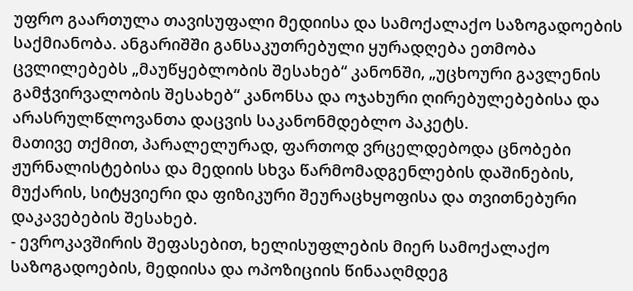უფრო გაართულა თავისუფალი მედიისა და სამოქალაქო საზოგადოების საქმიანობა. ანგარიშში განსაკუთრებული ყურადღება ეთმობა ცვლილებებს „მაუწყებლობის შესახებ“ კანონში, „უცხოური გავლენის გამჭვირვალობის შესახებ“ კანონსა და ოჯახური ღირებულებებისა და არასრულწლოვანთა დაცვის საკანონმდებლო პაკეტს.
მათივე თქმით, პარალელურად, ფართოდ ვრცელდებოდა ცნობები ჟურნალისტებისა და მედიის სხვა წარმომადგენლების დაშინების, მუქარის, სიტყვიერი და ფიზიკური შეურაცხყოფისა და თვითნებური დაკავებების შესახებ.
- ევროკავშირის შეფასებით, ხელისუფლების მიერ სამოქალაქო საზოგადოების, მედიისა და ოპოზიციის წინააღმდეგ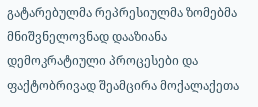გატარებულმა რეპრესიულმა ზომებმა მნიშვნელოვნად დააზიანა დემოკრატიული პროცესები და ფაქტობრივად შეამცირა მოქალაქეთა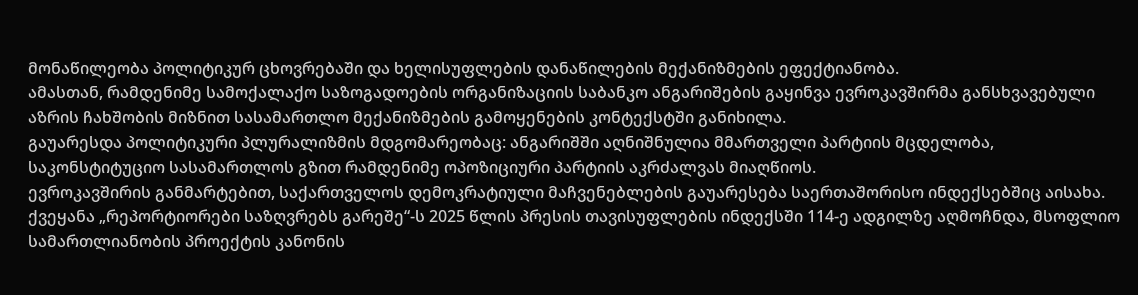მონაწილეობა პოლიტიკურ ცხოვრებაში და ხელისუფლების დანაწილების მექანიზმების ეფექტიანობა.
ამასთან, რამდენიმე სამოქალაქო საზოგადოების ორგანიზაციის საბანკო ანგარიშების გაყინვა ევროკავშირმა განსხვავებული აზრის ჩახშობის მიზნით სასამართლო მექანიზმების გამოყენების კონტექსტში განიხილა.
გაუარესდა პოლიტიკური პლურალიზმის მდგომარეობაც: ანგარიშში აღნიშნულია მმართველი პარტიის მცდელობა, საკონსტიტუციო სასამართლოს გზით რამდენიმე ოპოზიციური პარტიის აკრძალვას მიაღწიოს.
ევროკავშირის განმარტებით, საქართველოს დემოკრატიული მაჩვენებლების გაუარესება საერთაშორისო ინდექსებშიც აისახა. ქვეყანა „რეპორტიორები საზღვრებს გარეშე“-ს 2025 წლის პრესის თავისუფლების ინდექსში 114-ე ადგილზე აღმოჩნდა, მსოფლიო სამართლიანობის პროექტის კანონის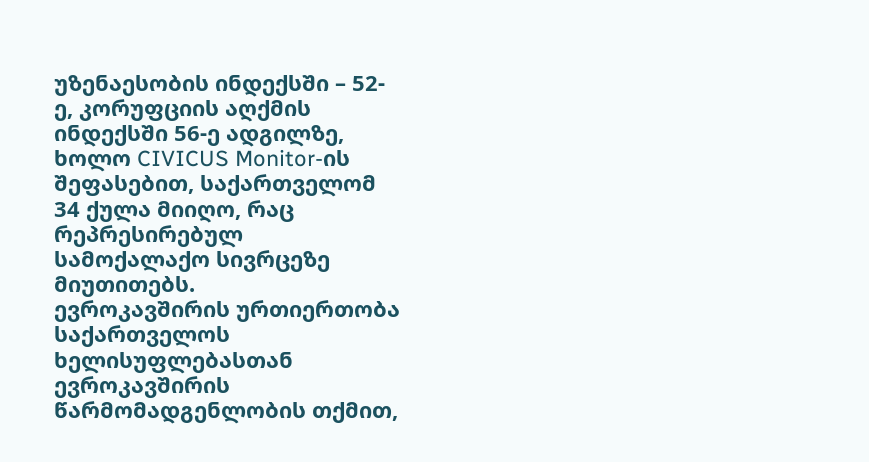უზენაესობის ინდექსში – 52-ე, კორუფციის აღქმის ინდექსში 56-ე ადგილზე, ხოლო CIVICUS Monitor-ის შეფასებით, საქართველომ 34 ქულა მიიღო, რაც რეპრესირებულ სამოქალაქო სივრცეზე მიუთითებს.
ევროკავშირის ურთიერთობა საქართველოს ხელისუფლებასთან
ევროკავშირის წარმომადგენლობის თქმით,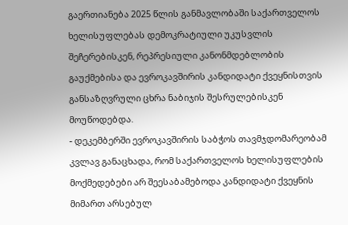გაერთიანება 2025 წლის განმავლობაში საქართველოს ხელისუფლებას დემოკრატიული უკუსვლის შეჩერებისკენ, რეპრესიული კანონმდებლობის გაუქმებისა და ევროკავშირის კანდიდატი ქვეყნისთვის განსაზღვრული ცხრა ნაბიჯის შესრულებისკენ მოუწოდებდა.
- დეკემბერში ევროკავშირის საბჭოს თავმჯდომარეობამ კვლავ განაცხადა, რომ საქართველოს ხელისუფლების მოქმედებები არ შეესაბამებოდა კანდიდატი ქვეყნის მიმართ არსებულ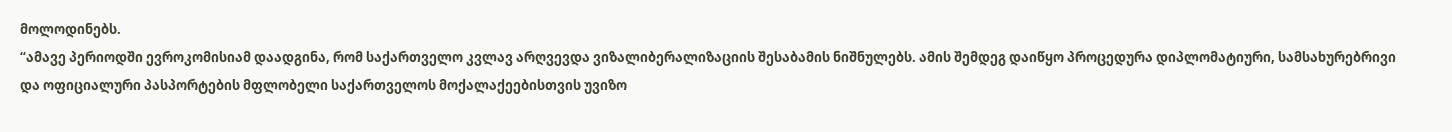მოლოდინებს.
“ამავე პერიოდში ევროკომისიამ დაადგინა, რომ საქართველო კვლავ არღვევდა ვიზალიბერალიზაციის შესაბამის ნიშნულებს. ამის შემდეგ დაიწყო პროცედურა დიპლომატიური, სამსახურებრივი და ოფიციალური პასპორტების მფლობელი საქართველოს მოქალაქეებისთვის უვიზო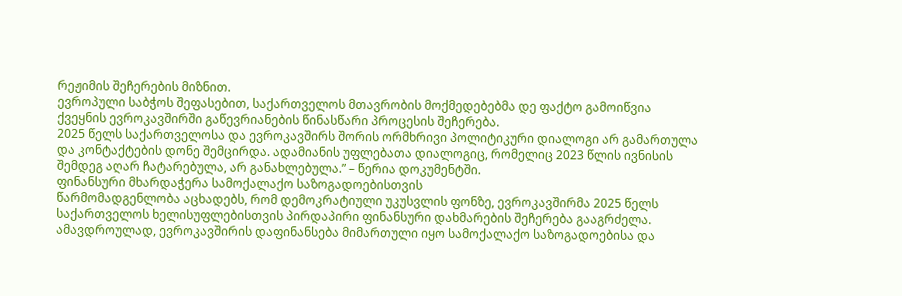რეჟიმის შეჩერების მიზნით.
ევროპული საბჭოს შეფასებით, საქართველოს მთავრობის მოქმედებებმა დე ფაქტო გამოიწვია ქვეყნის ევროკავშირში გაწევრიანების წინასწარი პროცესის შეჩერება.
2025 წელს საქართველოსა და ევროკავშირს შორის ორმხრივი პოლიტიკური დიალოგი არ გამართულა და კონტაქტების დონე შემცირდა. ადამიანის უფლებათა დიალოგიც, რომელიც 2023 წლის ივნისის შემდეგ აღარ ჩატარებულა, არ განახლებულა.” – წერია დოკუმენტში.
ფინანსური მხარდაჭერა სამოქალაქო საზოგადოებისთვის
წარმომადგენლობა აცხადებს, რომ დემოკრატიული უკუსვლის ფონზე, ევროკავშირმა 2025 წელს საქართველოს ხელისუფლებისთვის პირდაპირი ფინანსური დახმარების შეჩერება გააგრძელა. ამავდროულად, ევროკავშირის დაფინანსება მიმართული იყო სამოქალაქო საზოგადოებისა და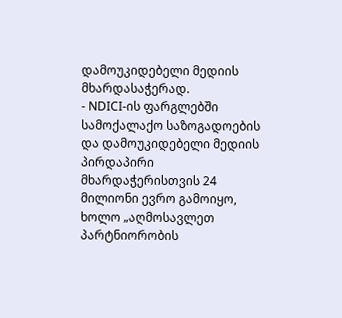დამოუკიდებელი მედიის მხარდასაჭერად.
- NDICI-ის ფარგლებში სამოქალაქო საზოგადოების და დამოუკიდებელი მედიის პირდაპირი მხარდაჭერისთვის 24 მილიონი ევრო გამოიყო, ხოლო „აღმოსავლეთ პარტნიორობის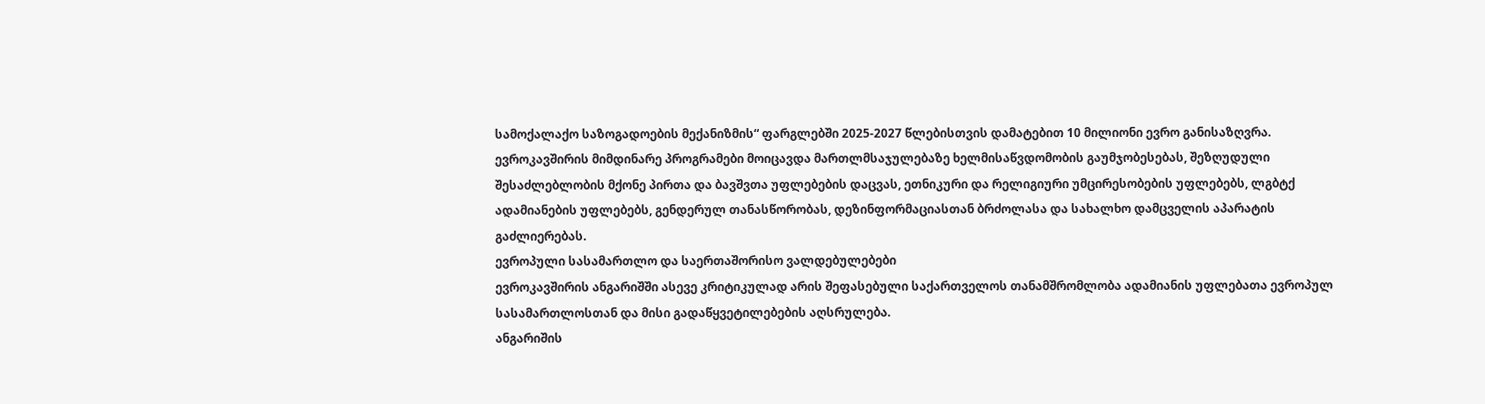სამოქალაქო საზოგადოების მექანიზმის“ ფარგლებში 2025-2027 წლებისთვის დამატებით 10 მილიონი ევრო განისაზღვრა.
ევროკავშირის მიმდინარე პროგრამები მოიცავდა მართლმსაჯულებაზე ხელმისაწვდომობის გაუმჯობესებას, შეზღუდული შესაძლებლობის მქონე პირთა და ბავშვთა უფლებების დაცვას, ეთნიკური და რელიგიური უმცირესობების უფლებებს, ლგბტქ ადამიანების უფლებებს, გენდერულ თანასწორობას, დეზინფორმაციასთან ბრძოლასა და სახალხო დამცველის აპარატის გაძლიერებას.
ევროპული სასამართლო და საერთაშორისო ვალდებულებები
ევროკავშირის ანგარიშში ასევე კრიტიკულად არის შეფასებული საქართველოს თანამშრომლობა ადამიანის უფლებათა ევროპულ სასამართლოსთან და მისი გადაწყვეტილებების აღსრულება.
ანგარიშის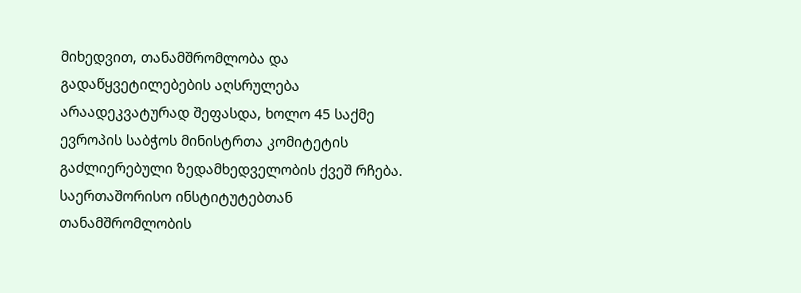მიხედვით, თანამშრომლობა და გადაწყვეტილებების აღსრულება არაადეკვატურად შეფასდა, ხოლო 45 საქმე ევროპის საბჭოს მინისტრთა კომიტეტის გაძლიერებული ზედამხედველობის ქვეშ რჩება.
საერთაშორისო ინსტიტუტებთან თანამშრომლობის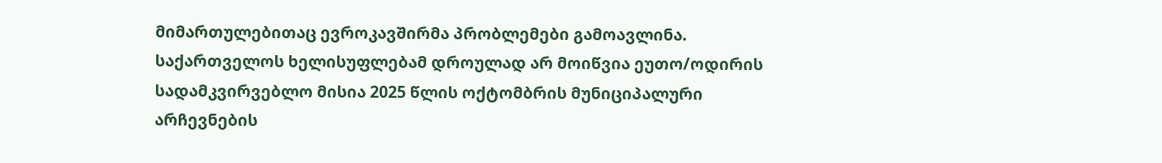მიმართულებითაც ევროკავშირმა პრობლემები გამოავლინა. საქართველოს ხელისუფლებამ დროულად არ მოიწვია ეუთო/ოდირის სადამკვირვებლო მისია 2025 წლის ოქტომბრის მუნიციპალური არჩევნების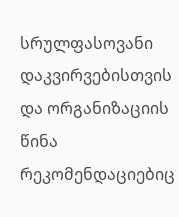სრულფასოვანი დაკვირვებისთვის და ორგანიზაციის წინა რეკომენდაციებიც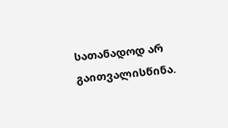სათანადოდ არ გაითვალისწინა.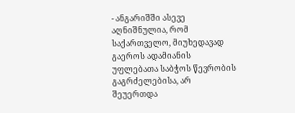- ანგარიშში ასევე აღნიშნულია, რომ საქართველო, მიუხედავად გაეროს ადამიანის უფლებათა საბჭოს წევრობის გაგრძელებისა, არ შეუერთდა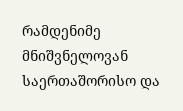რამდენიმე მნიშვნელოვან საერთაშორისო და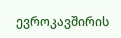ევროკავშირის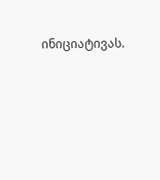ინიციატივას.